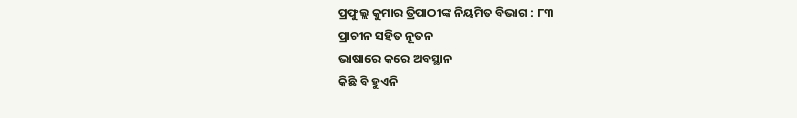ପ୍ରଫୁଲ୍ଲ କୁମାର ତ୍ରିପାଠୀଙ୍କ ନିୟମିତ ବିଭାଗ : ୮୩
ପ୍ରାଚୀନ ସହିତ ନୂତନ
ଭାଷାରେ କରେ ଅବସ୍ଥାନ
କିଛି ବି ହୁଏନି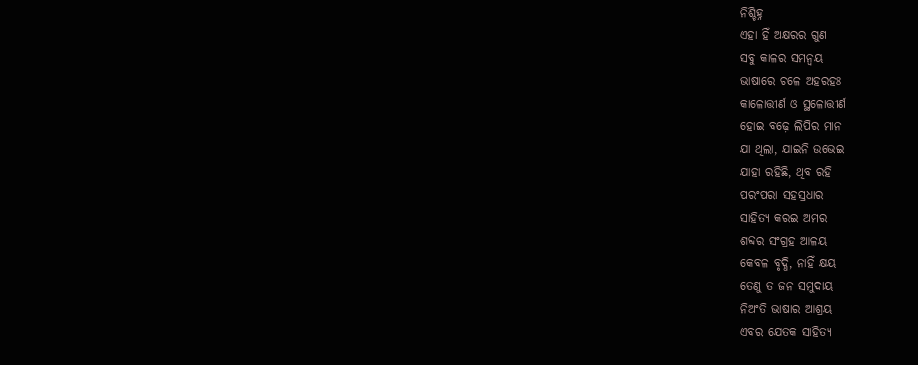ନିଶ୍ଚିହ୍ନ
ଏହା ହିଁ ଅକ୍ଷରର ଗୁଣ
ସବୁ କାଳର ସମନ୍ବୟ
ଭାଷାରେ ଚଳେ ଅହରହଃ
କାଳୋତ୍ତୀର୍ଣ ଓ ସ୍ଥଳୋତ୍ତୀର୍ଣ
ହୋଇ ବଢ଼େ ଲିପିର ମାନ
ଯା ଥିଲା, ଯାଇନି ଉଭେଇ
ଯାହା ରହିଛି, ଥିବ ରହି
ପରଂପରା ସହସ୍ରଧାର
ସାହିତ୍ଯ କରଇ ଅମର
ଶବ୍ଦର ସଂଗ୍ରହ ଆଳୟ
କେବଳ ବୃଦ୍ଧି, ନାହିଁ କ୍ଷୟ
ତେଣୁ ତ ଜନ ସମୁଦାୟ
ନିଅଂତି ଭାଷାର ଆଶ୍ରୟ
ଏବର ଯେତକ ସାହିତ୍ଯ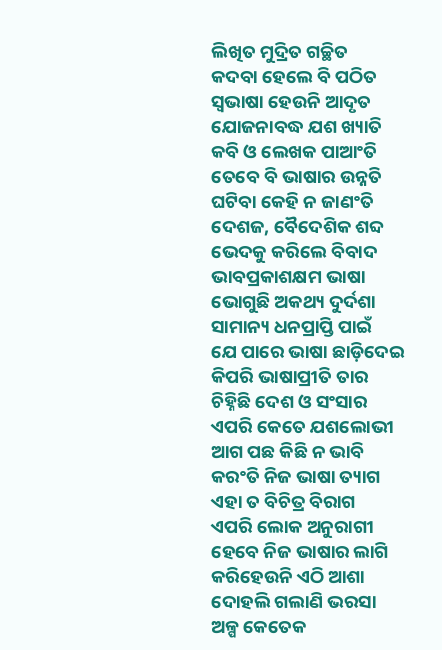ଲିଖିତ ମୁଦ୍ରିତ ଗଚ୍ଛିତ
କଦବା ହେଲେ ବି ପଠିତ
ସ୍ବଭାଷା ହେଉନି ଆଦୃତ
ଯୋଜନାବଦ୍ଧ ଯଶ ଖ୍ୟାତି
କବି ଓ ଲେଖକ ପାଆଂତି
ତେବେ ବି ଭାଷାର ଉନ୍ନତି
ଘଟିବା କେହି ନ ଜାଣଂତି
ଦେଶଜ, ବୈଦେଶିକ ଶବ୍ଦ
ଭେଦକୁ କରିଲେ ବିବାଦ
ଭାବପ୍ରକାଶକ୍ଷମ ଭାଷା
ଭୋଗୁଛି ଅକଥ୍ୟ ଦୁର୍ଦଶା
ସାମାନ୍ୟ ଧନପ୍ରାପ୍ତି ପାଇଁ
ଯେ ପାରେ ଭାଷା ଛାଡ଼ିଦେଇ
କିପରି ଭାଷାପ୍ରୀତି ତାର
ଚିହ୍ନିଛି ଦେଶ ଓ ସଂସାର
ଏପରି କେତେ ଯଶଲୋଭୀ
ଆଗ ପଛ କିଛି ନ ଭାବି
କରଂତି ନିଜ ଭାଷା ତ୍ୟାଗ
ଏହା ତ ବିଚିତ୍ର ବିରାଗ
ଏପରି ଲୋକ ଅନୁରାଗୀ
ହେବେ ନିଜ ଭାଷାର ଲାଗି
କରିହେଉନି ଏଠି ଆଶା
ଦୋହଲି ଗଲାଣି ଭରସା
ଅଳ୍ପ କେତେକ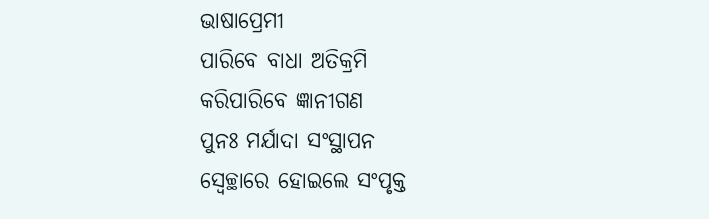ଭାଷାପ୍ରେମୀ
ପାରିବେ ବାଧା ଅତିକ୍ରମି
କରିପାରିବେ ଜ୍ଞାନୀଗଣ
ପୁନଃ ମର୍ଯାଦା ସଂସ୍ଥାପନ
ସ୍ବେଚ୍ଛାରେ ହୋଇଲେ ସଂପୃକ୍ତ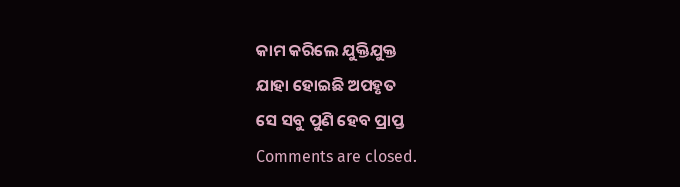କାମ କରିଲେ ଯୁକ୍ତିଯୁକ୍ତ
ଯାହା ହୋଇଛି ଅପହୃତ
ସେ ସବୁ ପୁଣି ହେବ ପ୍ରାପ୍ତ
Comments are closed.